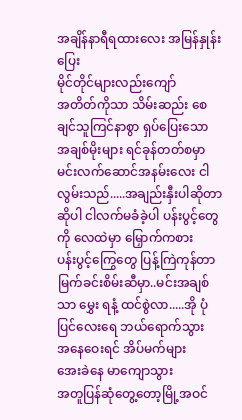အချိန်နာရီရထားလေး အမြန်နှုန်းပြေး
မိုင်တိုင်များလည်းကျော်
အတိတ်ကိုသာ သိမ်းဆည်း စေချင်သူကြင်နာစွာ ရှပ်ပြေးသော
အချစ်မိုးများ ရင်ခုန်တတ်စမှာ
မင်းလက်ဆောင်အနမ်းလေး ငါလွမ်းသည်.....အချည်းနှီးပါဆိုတာ ဆိုပါ ငါလက်မခံခဲ့ပါ ပန်းပွင့်တွေကို လေထဲမှာ မြှောက်ကစား
ပန်းပွင့်ကြွေတွေ ပြန့်ကြဲကုန်တာ မြက်ခင်းစိမ်းဆီမှာ..မင်းအချစ်သာ မွှေး ရနံ့ ထင်စွဲလာ.....အို ပုံပြင်လေးရေ ဘယ်ရောက်သွား
အနေဝေးရင် အိပ်မက်များ
အေးခဲနေ မာကျောသွား
အတူပြန်ဆုံတွေ့တော့မြို့အဝင်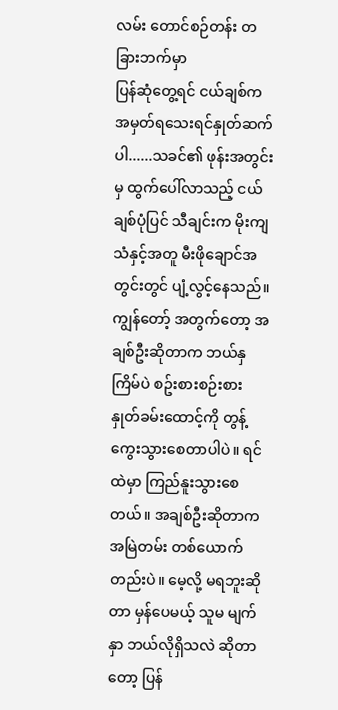လမ်း တောင်စဉ်တန်း တခြားဘက်မှာ
ပြန်ဆုံတွေ့ရင် ငယ်ချစ်က
အမှတ်ရသေးရင်နှုတ်ဆက်ပါ......သခင်၏ ဖုန်းအတွင်းမှ ထွက်ပေါ်လာသည့် ငယ်ချစ်ပုံပြင် သီချင်းက မိုးကျသံနှင့်အတူ မီးဖိုချောင်အတွင်းတွင် ပျံ့လွင့်နေသည်။
ကျွန်တော့် အတွက်တော့ အချစ်ဦးဆိုတာက ဘယ်နှကြိမ်ပဲ စဥ်းစားစဉ်းစား နှုတ်ခမ်းထောင့်ကို တွန့်ကွေးသွားစေတာပါပဲ။ ရင်ထဲမှာ ကြည်နူးသွားစေတယ်။ အချစ်ဦးဆိုတာက အမြဲတမ်း တစ်ယောက်တည်းပဲ။ မေ့လို့ မရဘူးဆိုတာ မှန်ပေမယ့် သူမ မျက်နှာ ဘယ်လိုရှိသလဲ ဆိုတာတော့ ပြန်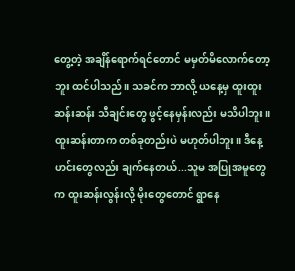တွေ့တဲ့ အချိန်ရောက်ရင်တောင် မမှတ်မိလောက်တော့ဘူး ထင်ပါသည်။ သခင်က ဘာလို့ ယနေ့မှ ထူးထူးဆန်းဆန်း သီချင်းတွေ ဖွင့်နေမှန်းလည်း မသိပါဘူး။
ထူးဆန်းတာက တစ်ခုတည်းပဲ မဟုတ်ပါဘူး။ ဒီနေ့ ဟင်းတွေလည်း ချက်နေတယ်...သူမ အပြုအမူတွေက ထူးဆန်းလွန်းလို့ မိုးတွေတောင် ရွာနေ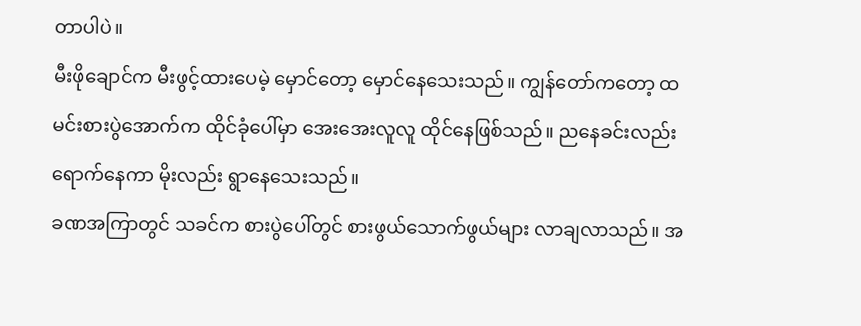တာပါပဲ။
မီးဖိုချောင်က မီးဖွင့်ထားပေမဲ့ မှောင်တော့ မှောင်နေသေးသည်။ ကျွန်တော်ကတော့ ထမင်းစားပွဲအောက်က ထိုင်ခုံပေါ်မှာ အေးအေးလူလူ ထိုင်နေဖြစ်သည်။ ညနေခင်းလည်း ရောက်နေကာ မိုးလည်း ရွာနေသေးသည်။
ခဏအကြာတွင် သခင်က စားပွဲပေါ်တွင် စားဖွယ်သောက်ဖွယ်များ လာချလာသည်။ အ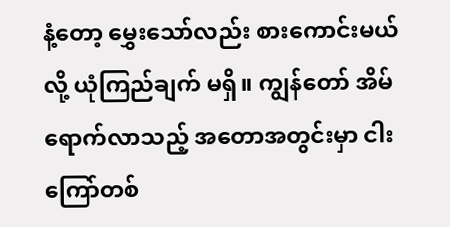နံ့တော့ မွှေးသော်လည်း စားကောင်းမယ်လို့ ယုံကြည်ချက် မရှိ။ ကျွန်တော် အိမ်ရောက်လာသည့် အတောအတွင်းမှာ ငါးကြော်တစ်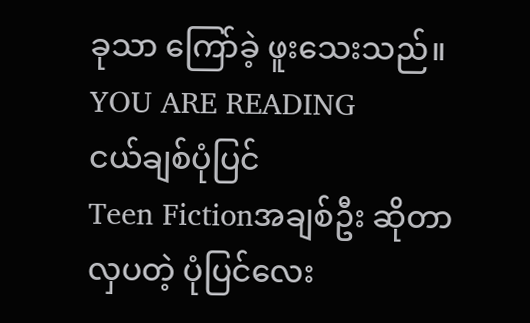ခုသာ ကြော်ခဲ့ ဖူးသေးသည်။
YOU ARE READING
ငယ်ချစ်ပုံပြင်
Teen Fictionအချစ်ဦး ဆိုတာ လှပတဲ့ ပုံပြင်လေး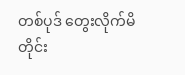တစ်ပုဒ် တွေးလိုက်မိတိုင်း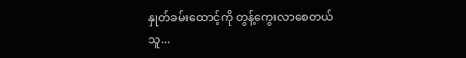နှုတ်ခမ်းထောင့်ကို တွန့်ကွေးလာစေတယ် သူ...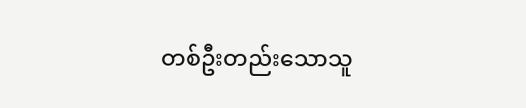တစ်ဦးတည်းသောသူ